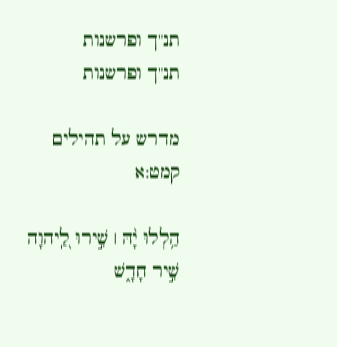תנ"ך ופרשנות
תנ"ך ופרשנות

מדרש על תהילים קמט:א

הַ֥לְלוּ יָ֨הּ ׀ שִׁ֣ירוּ לַֽ֭יהוָה שִׁ֣יר חָדָ֑שׁ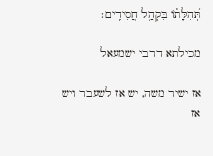תְּ֝הִלָּת֗וֹ בִּקְהַ֥ל חֲסִידִֽים׃

מכילתא דרבי ישמעאל

אז ישיר משה, יש אז לשעבר ויש אז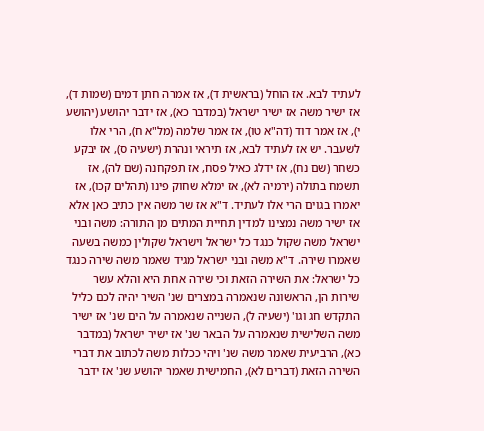לעתיד לבא. אז הוחל (בראשית ד), אז אמרה חתן דמים (שמות ד), אז ישיר משה אז ישיר ישראל (במדבר כא), אז ידבר יהושע (יהושע י), אז אמר דוד (דה"א טו), אז אמר שלמה (מל"א ח), הרי אלו לשעבר. יש אז לעתיד לבא, אז תיראי ונהרת (ישעיה ס), אז יבקע כשחר (שם נח), אז ידלג כאיל פסח, אז תפקחנה (שם לה), אז תשמח בתולה (ירמיה לא), אז ימלא שחוק פינו (תהלים קכו), אז יאמרו בגוים הרי אלו לעתיד. ד"א אז שר משה אין כתיב כאן אלא אז ישיר משה נמצינו למדין תחיית המתים מן התורה: משה ובני ישראל משה שקול כנגד כל ישראל וישראל שקולין כמשה בשעה שאמרו שירה. ד"א משה ובני ישראל מגיד שאמר משה שירה כנגד כל ישראל: את השירה הזאת וכי שירה אחת היא והלא עשר שירות הן, הראשונה שנאמרה במצרים שנ' השיר יהיה לכם כליל התקדש חג וגו' (ישעיה ל), השנייה שנאמרה על הים שנ' אז ישיר משה השלישית שנאמרה על הבאר שנ' אז ישיר ישראל (במדבר כא), הרביעית שאמר משה שנ' ויהי ככלות משה לכתוב את דברי השירה הזאת (דברים לא), החמישית שאמר יהושע שנ' אז ידבר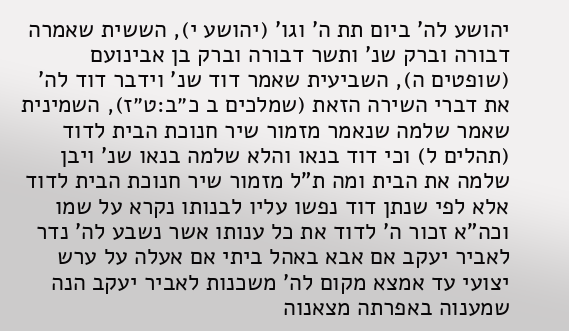יהושע לה' ביום תת ה' וגו' (יהושע י), הששית שאמרה דבורה וברק שנ' ותשר דבורה וברק בן אבינועם (שופטים ה), השביעית שאמר דוד שנ' וידבר דוד לה' את דברי השירה הזאת (שמלכים ב כ״ב:ט״ז), השמינית שאמר שלמה שנאמר מזמור שיר חנוכת הבית לדוד (תהלים ל) וכי דוד בנאו והלא שלמה בנאו שנ' ויבן שלמה את הבית ומה ת"ל מזמור שיר חנוכת הבית לדוד אלא לפי שנתן דוד נפשו עליו לבנותו נקרא על שמו וכה"א זכור ה' לדוד את כל ענותו אשר נשבע לה' נדר לאביר יעקב אם אבא באהל ביתי אם אעלה על ערש יצועי עד אמצא מקום לה' משכנות לאביר יעקב הנה שמענוה באפרתה מצאנוה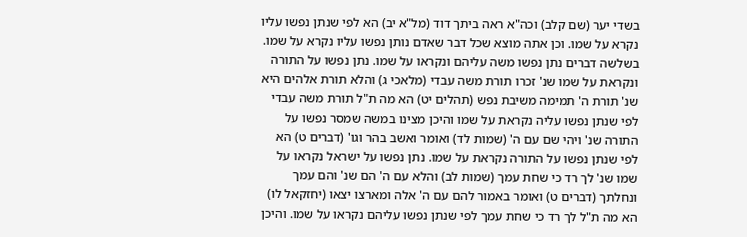בשדי יער (שם קלב) וכה"א ראה ביתך דוד (מל"א יב) הא לפי שנתן נפשו עליו נקרא על שמו. וכן אתה מוצא שכל דבר שאדם נותן נפשו עליו נקרא על שמו. בשלשה דברים נתן נפשו משה עליהם ונקראו על שמו. נתן נפשו על התורה ונקראת על שמו שנ' זכרו תורת משה עבדי (מלאכי ג) והלא תורת אלהים היא שנ' תורת ה' תמימה משיבת נפש (תהלים יט) הא מה ת"ל תורת משה עבדי לפי שנתן נפשו עליה נקראת על שמו והיכן מצינו במשה שמסר נפשו על התורה שנ' ויהי שם עם ה' (שמות לד) ואומר ואשב בהר וגו' (דברים ט) הא לפי שנתן נפשו על התורה נקראת על שמו. נתן נפשו על ישראל נקראו על שמו שנ' לך רד כי שחת עמך (שמות לב) והלא עם ה' הם שנ' והם עמך ונחלתך (דברים ט) ואומר באמור להם עם ה' אלה ומארצו יצאו (יחזקאל לו) הא מה ת"ל לך רד כי שחת עמך לפי שנתן נפשו עליהם נקראו על שמו. והיכן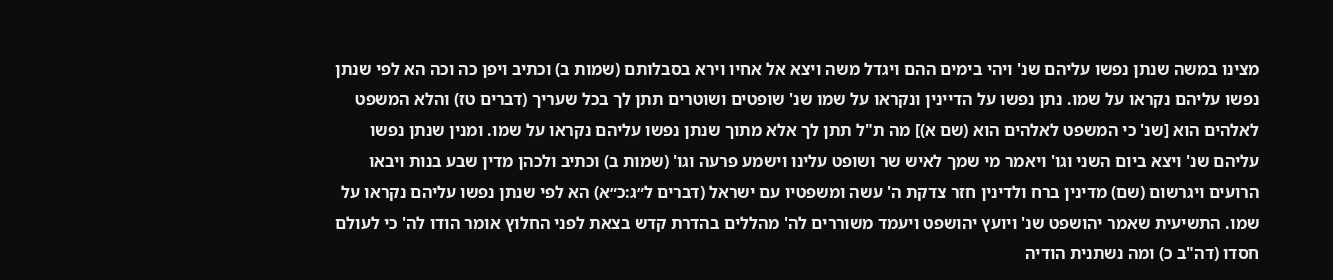מצינו במשה שנתן נפשו עליהם שנ' ויהי בימים ההם ויגדל משה ויצא אל אחיו וירא בסבלותם (שמות ב) וכתיב ויפן כה וכה הא לפי שנתן נפשו עליהם נקראו על שמו. נתן נפשו על הדיינין ונקראו על שמו שנ' שופטים ושוטרים תתן לך בכל שעריך (דברים טז) והלא המשפט לאלהים הוא [שנ' כי המשפט לאלהים הוא (שם א)] מה ת"ל תתן לך אלא מתוך שנתן נפשו עליהם נקראו על שמו. ומנין שנתן נפשו עליהם שנ' ויצא ביום השני וגו' ויאמר מי שמך לאיש שר ושופט עלינו וישמע פרעה וגו' (שמות ב) וכתיב ולכהן מדין שבע בנות ויבאו הרועים ויגרשום (שם) מדינין ברח ולדינין חזר צדקת ה' עשה ומשפטיו עם ישראל (דברים ל״ג:כ״א) הא לפי שנתן נפשו עליהם נקראו על שמו. התשיעית שאמר יהושפט שנ' ויועץ יהושפט ויעמד משוררים לה' מהללים בהדרת קדש בצאת לפני החלוץ אומר הודו לה' כי לעולם חסדו (דה"ב כ) ומה נשתנית הודיה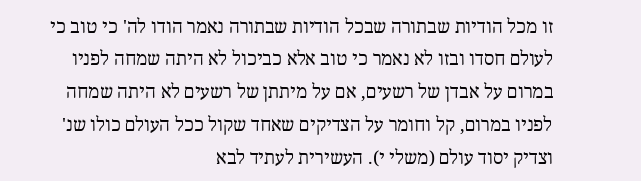זו מכל הודיות שבתורה שבכל הודיות שבתורה נאמר הודו לה' כי טוב כי לעולם חסדו ובזו לא נאמר כי טוב אלא כביכול לא היתה שמחה לפניו במרום על אבדן של רשעים, אם על מיתתן של רשעים לא היתה שמחה לפניו במרום, קל וחומר על הצדיקים שאחד שקול ככל העולם כולו שנ' וצדיק יסוד עולם (משלי י). העשירית לעתיד לבא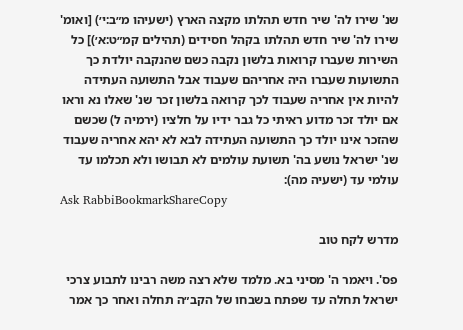שנ' שירו לה' שיר חדש תהלתו מקצה הארץ (ישעיהו מ״ב:י׳) [ואומ' שירו לה' שיר חדש תהלתו בקהל חסידים (תהילים קמ״ט:א׳)] כל השירות שעברו קרואות בלשון נקבה כשם שהנקבה יולדת כך התשועות שעברו היה אחריהם שעבוד אבל התשועה העתידה להיות אין אחריה שעבוד לכך קרואה בלשון זכר שנ' שאלו נא וראו אם יולד זכר מדוע ראיתי כל גבר ידיו על חלציו (ירמיה ל) שכשם שהזכר אינו יולד כך התשועה העתידה לבא לא יהא אחריה שעבוד שנ' ישראל נושע בה' תשועת עולמים לא תבושו ולא תכלמו עד עולמי עד (ישעיה מה):
Ask RabbiBookmarkShareCopy

מדרש לקח טוב

פס'. ויאמר ה' מסיני בא. מלמד שלא רצה משה רבינו לתבוע צרכי ישראל תחלה עד שפתח בשבחו של הקב״ה תחלה ואחר כך אמר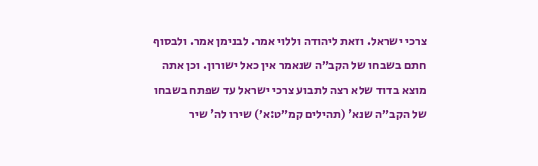צרכי ישראל. וזאת ליהודה וללוי אמר. לבנימן אמר. ולבסוף חתם בשבחו של הקב״ה שנאמר אין כאל ישורון. וכן אתה מוצא בדוד שלא רצה לתבוע צרכי ישראל עד שפתח בשבחו של הקב״ה שנא' (תהילים קמ״ט:א׳) שירו לה' שיר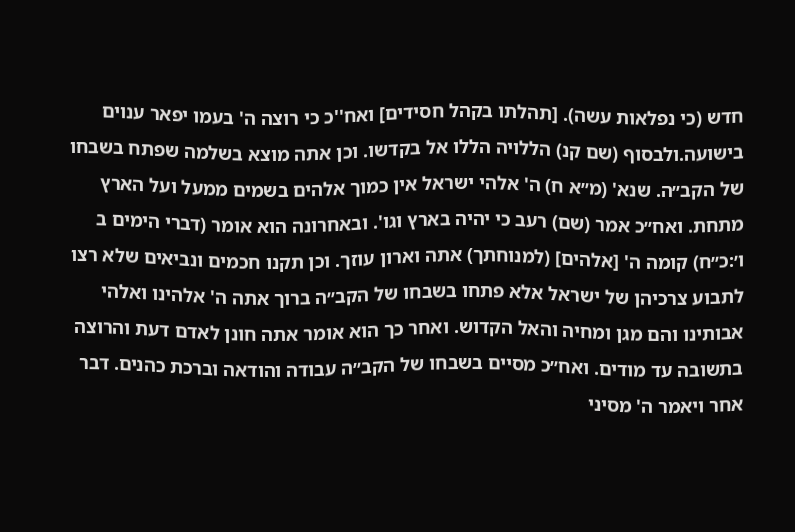חדש (כי נפלאות עשה). [תהלתו בקהל חסידים] ואח''כ כי רוצה ה' בעמו יפאר ענוים בישועה.ולבסוף (שם קנ) הללויה הללו אל בקדשו. וכן אתה מוצא בשלמה שפתח בשבחו של הקב״ה. שנא' (מ״א ח) ה' אלהי ישראל אין כמוך אלהים בשמים ממעל ועל הארץ מתחת. ואח״כ אמר (שם) רעב כי יהיה בארץ וגו'. ובאחרונה הוא אומר (דברי הימים ב ו׳:כ״ח) קומה ה' [אלהים] (למנוחתך) אתה וארון עוזך. וכן תקנו חכמים ונביאים שלא רצו לתבוע צרכיהן של ישראל אלא פתחו בשבחו של הקב״ה ברוך אתה ה' אלהינו ואלהי אבותינו והם מגן ומחיה והאל הקדוש. ואחר כך הוא אומר אתה חונן לאדם דעת והרוצה בתשובה עד מודים. ואח״כ מסיים בשבחו של הקב״ה עבודה והודאה וברכת כהנים. דבר אחר ויאמר ה' מסיני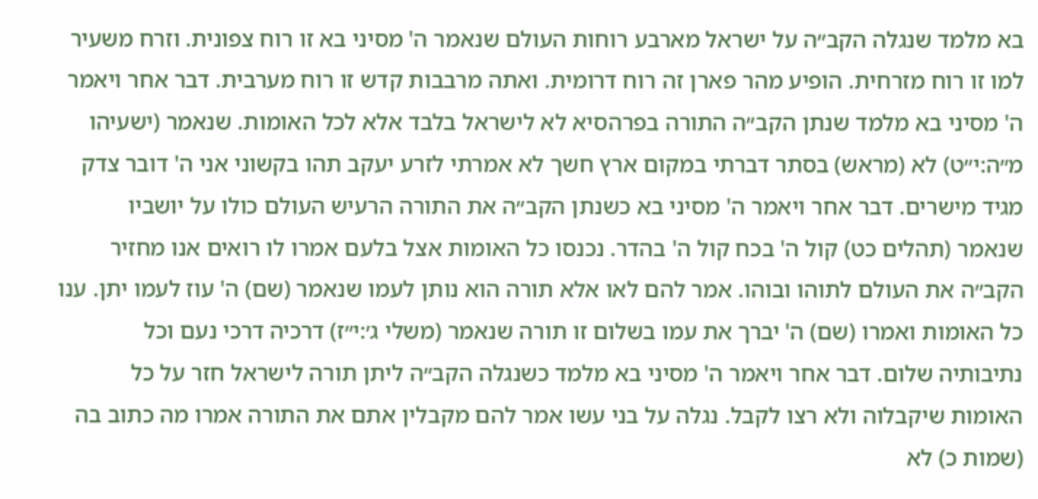בא מלמד שנגלה הקב״ה על ישראל מארבע רוחות העולם שנאמר ה' מסיני בא זו רוח צפונית. וזרח משעיר למו זו רוח מזרחית. הופיע מהר פארן זה רוח דרומית. ואתה מרבבות קדש זו רוח מערבית. דבר אחר ויאמר ה' מסיני בא מלמד שנתן הקב״ה התורה בפרהסיא לא לישראל בלבד אלא לכל האומות. שנאמר (ישעיהו מ״ה:י״ט) לא (מראש) בסתר דברתי במקום ארץ חשך לא אמרתי לזרע יעקב תהו בקשוני אני ה' דובר צדק מגיד מישרים. דבר אחר ויאמר ה' מסיני בא כשנתן הקב״ה את התורה הרעיש העולם כולו על יושביו שנאמר (תהלים כט) קול ה' בכח קול ה' בהדר. נכנסו כל האומות אצל בלעם אמרו לו רואים אנו מחזיר הקב״ה את העולם לתוהו ובוהו. אמר להם לאו אלא תורה הוא נותן לעמו שנאמר (שם) ה' עוז לעמו יתן. ענו כל האומות ואמרו (שם) ה' יברך את עמו בשלום זו תורה שנאמר (משלי ג׳:י״ז) דרכיה דרכי נעם וכל נתיבותיה שלום. דבר אחר ויאמר ה' מסיני בא מלמד כשנגלה הקב״ה ליתן תורה לישראל חזר על כל האומות שיקבלוה ולא רצו לקבל. נגלה על בני עשו אמר להם מקבלין אתם את התורה אמרו מה כתוב בה (שמות כ) לא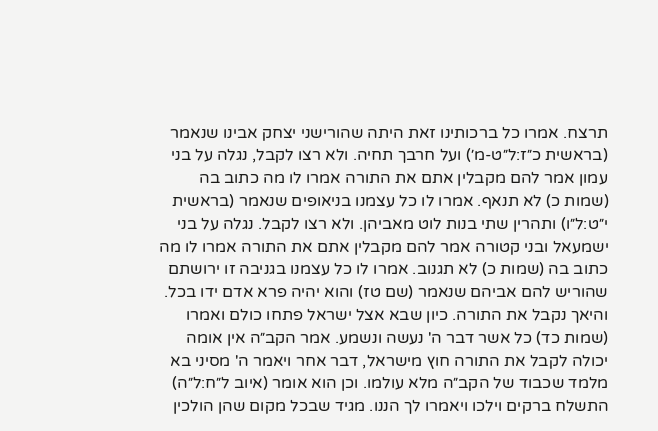תרצח. אמרו כל ברכותינו זאת היתה שהורישני יצחק אבינו שנאמר (בראשית כ״ז:ל״ט-מ׳) ועל חרבך תחיה. ולא רצו לקבל, נגלה על בני עמון אמר להם מקבלין אתם את התורה אמרו לו מה כתוב בה (שמות כ) לא תנאף. אמרו לו כל עצמנו בניאופים שנאמר (בראשית י״ט:ל״ו) ותהרין שתי בנות לוט מאביהן. ולא רצו לקבל. נגלה על בני ישמעאל ובני קטורה אמר להם מקבלין אתם את התורה אמרו לו מה כתוב בה (שמות כ) לא תגנוב. אמרו לו כל עצמנו בגניבה זו ירושתם שהוריש להם אביהם שנאמר (שם טז) והוא יהיה פרא אדם ידו בכל. והיאך נקבל את התורה. כיון שבא אצל ישראל פתחו כולם ואמרו (שמות כד) כל אשר דבר ה' נעשה ונשמע. אמר הקב״ה אין אומה יכולה לקבל את התורה חוץ מישראל, דבר אחר ויאמר ה' מסיני בא מלמד שכבוד של הקב״ה מלא עולמו. וכן הוא אומר (איוב ל״ח:ל״ה) התשלח ברקים וילכו ויאמרו לך הננו. מגיד שבכל מקום שהן הולכין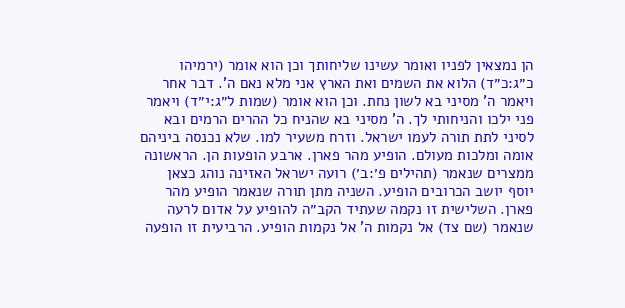הן נמצאין לפניו ואומר עשינו שליחותך וכן הוא אומר (ירמיהו כ״ג:כ״ד) הלוא את השמים ואת הארץ אני מלא נאם ה'. דבר אחר ויאמר ה' מסיני בא לשון נחת. וכן הוא אומר (שמות ל״ג:י״ד) ויאמר פני ילכו והניחותי לך. ה' מסיני בא שהניח כל ההרים הרמים ובא לסיני לתת תורה לעמו ישראל. וזרח משעיר למו. שלא נכנסה ביניהם אומה ומלכות מעולם. הופיע מהר פארן. ארבע הופעות הן. הראשונה ממצרים שנאמר (תהילים פ׳:ב׳) רועה ישראל האזינה נוהג כצאן יוסף יושב הכרובים הופיע. השניה מתן תורה שנאמר הופיע מהר פארן. השלישית זו נקמה שעתיד הקב״ה להופיע על אדום לרעה שנאמר (שם צד) אל נקמות ה' אל נקמות הופיע. הרביעית זו הופעה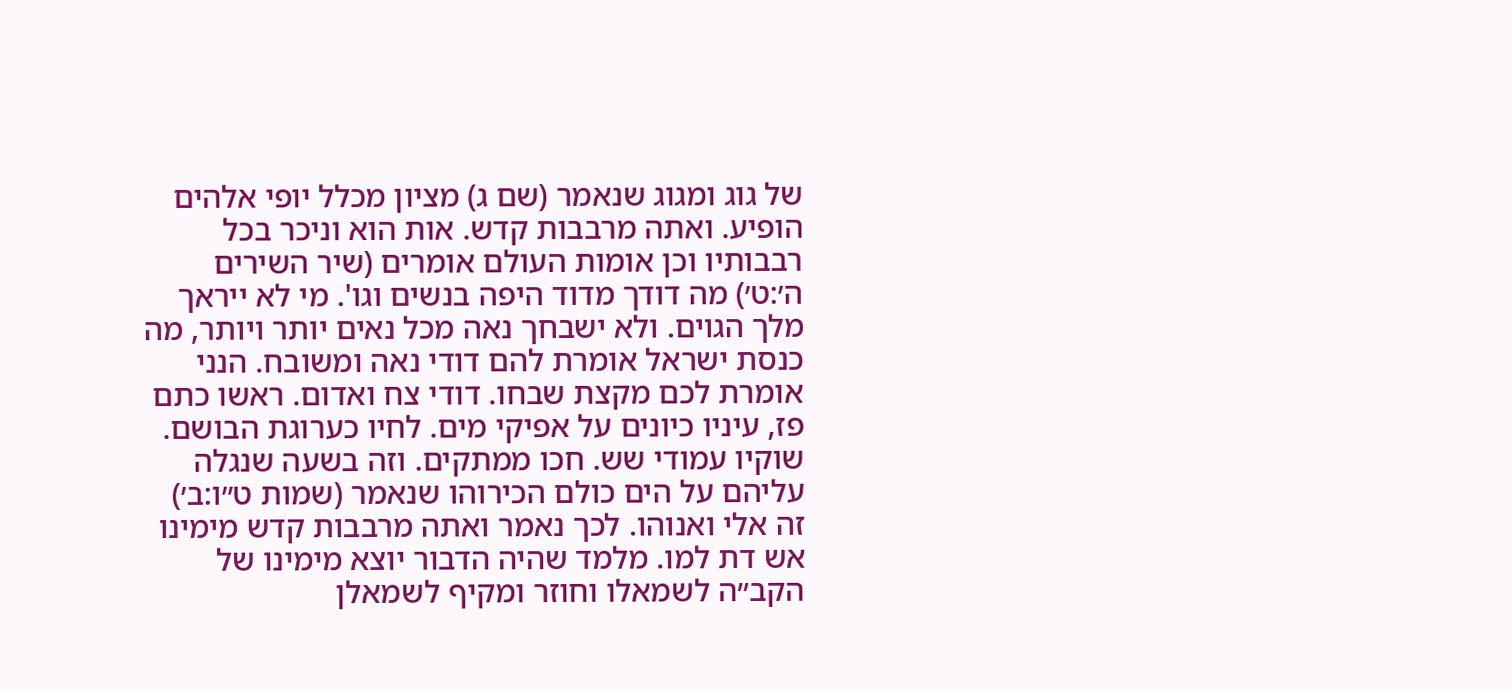של גוג ומגוג שנאמר (שם ג) מציון מכלל יופי אלהים הופיע. ואתה מרבבות קדש. אות הוא וניכר בכל רבבותיו וכן אומות העולם אומרים (שיר השירים ה׳:ט׳) מה דודך מדוד היפה בנשים וגו'. מי לא ייראך מלך הגוים. ולא ישבחך נאה מכל נאים יותר ויותר, מה כנסת ישראל אומרת להם דודי נאה ומשובח. הנני אומרת לכם מקצת שבחו. דודי צח ואדום. ראשו כתם פז, עיניו כיונים על אפיקי מים. לחיו כערוגת הבושם. שוקיו עמודי שש. חכו ממתקים. וזה בשעה שנגלה עליהם על הים כולם הכירוהו שנאמר (שמות ט״ו:ב׳) זה אלי ואנוהו. לכך נאמר ואתה מרבבות קדש מימינו אש דת למו. מלמד שהיה הדבור יוצא מימינו של הקב״ה לשמאלו וחוזר ומקיף לשמאלן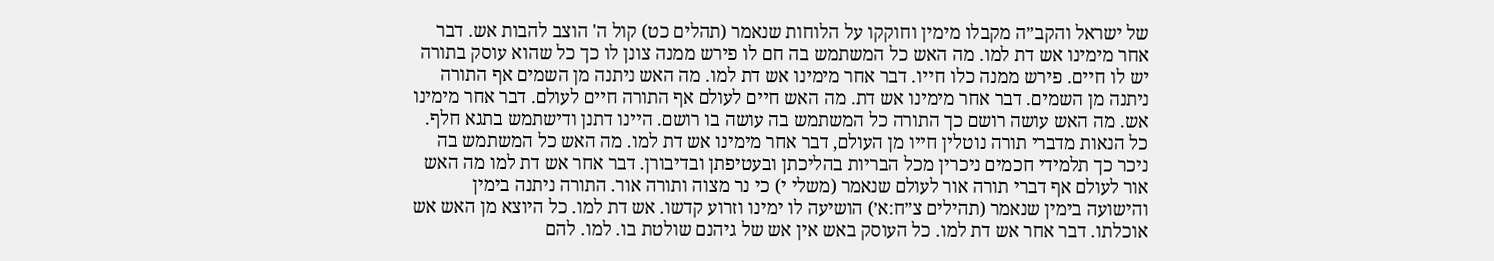של ישראל והקב״ה מקבלו מימין וחוקקו על הלוחות שנאמר (תהלים כט) קול ה' הוצב להבות אש. דבר אחר מימינו אש דת למו. מה האש כל המשתמש בה חם לו פירש ממנה צונן לו כך כל שהוא עוסק בתורה יש לו חיים. פירש ממנה כלו חייו. דבר אחר מימינו אש דת למו. מה האש ניתנה מן השמים אף התורה ניתנה מן השמים. דבר אחר מימינו אש דת. מה האש חיים לעולם אף התורה חיים לעולם. דבר אחר מימינו אש. מה האש עושה רושם כך התורה כל המשתמש בה עושה בו רושם. היינו דתנן ודישתמש בתגא חלף. כל הנאות מדברי תורה נוטלין חייו מן העולם, דבר אחר מימינו אש דת למו. מה האש כל המשתמש בה ניכר כך תלמידי חכמים ניכרין מכל הבריות בהליכתן ובעטיפתן ובדיבורן. דבר אחר אש דת למו מה האש אור לעולם אף דברי תורה אור לעולם שנאמר (משלי י) כי נר מצוה ותורה אור. התורה ניתנה בימין והישועה בימין שנאמר (תהילים צ״ח:א׳) הושיעה לו ימינו וזרוע קדשו. אש דת למו. כל היוצא מן האש אש אוכלתו. דבר אחר אש דת למו. כל העוסק באש אין אש של גיהנם שולטת בו. למו. להם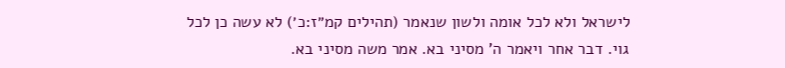לישראל ולא לכל אומה ולשון שנאמר (תהילים קמ״ז:כ׳) לא עשה כן לכל גוי. דבר אחר ויאמר ה' מסיני בא. אמר משה מסיני בא.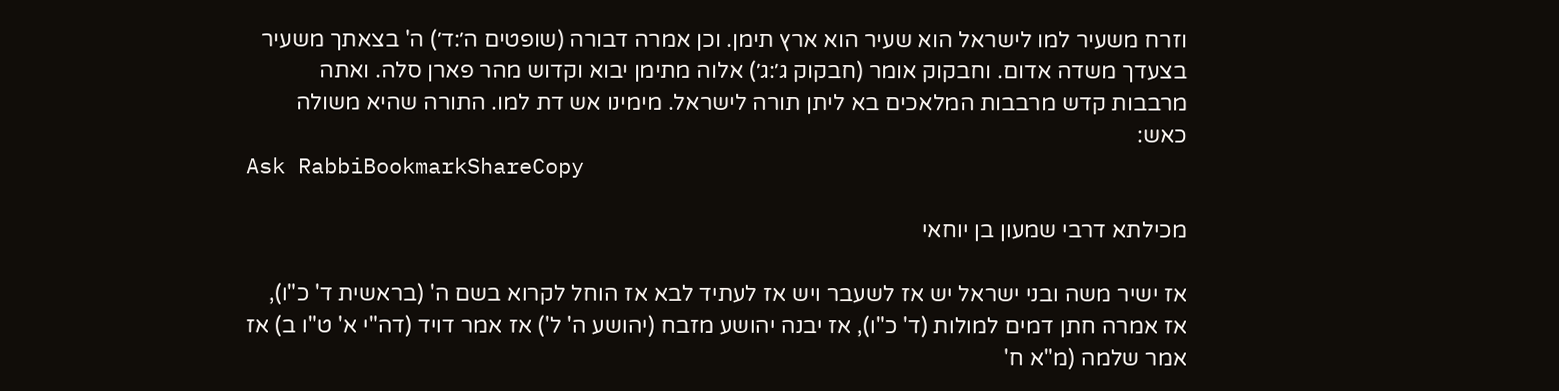וזרח משעיר למו לישראל הוא שעיר הוא ארץ תימן. וכן אמרה דבורה (שופטים ה׳:ד׳) ה' בצאתך משעיר בצעדך משדה אדום. וחבקוק אומר (חבקוק ג׳:ג׳) אלוה מתימן יבוא וקדוש מהר פארן סלה. ואתה מרבבות קדש מרבבות המלאכים בא ליתן תורה לישראל. מימינו אש דת למו. התורה שהיא משולה כאש:
Ask RabbiBookmarkShareCopy

מכילתא דרבי שמעון בן יוחאי

אז ישיר משה ובני ישראל יש אז לשעבר ויש אז לעתיד לבא אז הוחל לקרוא בשם ה' (בראשית ד' כ"ו), אז אמרה חתן דמים למולות (ד' כ"ו), אז יבנה יהושע מזבח (יהושע ה' ל') אז אמר דויד (דה"י א' ט"ו ב) אז אמר שלמה (מ"א ח'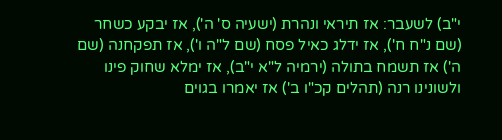י"ב) לשעבר: אז תיראי ונהרת (ישעיה ס' ה'), אז יבקע כשחר (שם נ"ח ח'), אז ידלג כאיל פסח (שם ל"ה ו'), אז תפקחנה (שם ה') אז תשמח בתולה (ירמיה ל"א י"ב), אז ימלא שחוק פינו ולשונינו רנה (תהלים קכ"ו ב') אז יאמרו בגוים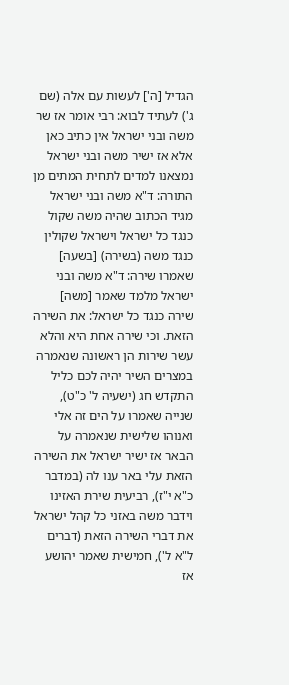הגדיל [ה'] לעשות עם אלה (שם ג') לעתיד לבוא: רבי אומר אז שר משה ובני ישראל אין כתיב כאן אלא אז ישיר משה ובני ישראל נמצאנו למדים לתחית המתים מן התורה: ד"א משה ובני ישראל מגיד הכתוב שהיה משה שקול כנגד כל ישראל וישראל שקולין כנגד משה (בשירה) [בשעה] שאמרו שירה: ד"א משה ובני ישראל מלמד שאמר [משה] שירה כנגד כל ישראל: את השירה הזאת. וכי שירה אחת היא והלא עשר שירות הן ראשונה שנאמרה במצרים השיר יהיה לכם כליל התקדש חג (ישעיה ל' כ"ט), שנייה שאמרו על הים זה אלי ואנוהו שלישית שנאמרה על הבאר אז ישיר ישראל את השירה הזאת עלי באר ענו לה (במדבר כ"א י"ז), רביעית שירת האזינו וידבר משה באזני כל קהל ישראל את דברי השירה הזאת (דברים ל"א ל'), חמישית שאמר יהושע אז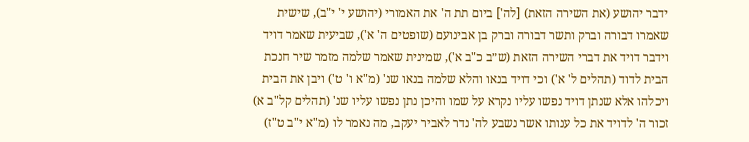ידבר יהושע (את השירה הזאת) [לה'] ביום תת ה' את האמורי (יהושע י' י"ב), שישית שאמרו דבורה וברק ותשר דבורה וברק בן אבינועם (שופטים ה' א'), שביעית שאמר דויד וידבר דויד את דברי השירה הזאת (ש״ב כ"ב א'), שמינית שאמר שלמה מזמר שיר חנכת הבית לדוד (תהלים ל' א') וכי דויד בנאו והלא שלמה בנאו שנ' (מ"א ו' ט') ויבן את הבית ויכלהו אלא שנתן דויד נפשו עליו נקרא על שמו והיכן נתן נפשו עליו שנ' (תהלים קל"ב א) זכור ה' לדויד את כל ענותו אשר נשבע לה' נדר לאביר יעקב, מה נאמר לו (מ"א י"ב ט"ז)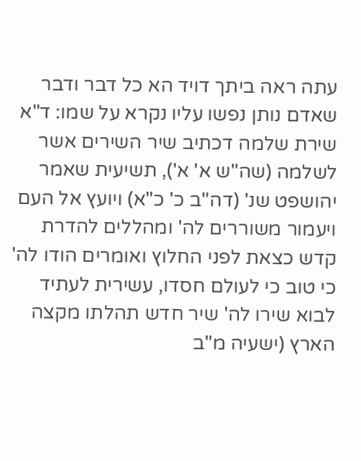עתה ראה ביתך דויד הא כל דבר ודבר שאדם נותן נפשו עליו נקרא על שמו: ד"א שירת שלמה דכתיב שיר השירים אשר לשלמה (שה"ש א' א'), תשיעית שאמר יהושפט שנ' (דה"ב כ' כ"א) ויועץ אל העם ויעמור משוררים לה' ומהללים להדרת קדש כצאת לפני החלוץ ואומרים הודו לה' כי טוב כי לעולם חסדו, עשירית לעתיד לבוא שירו לה' שיר חדש תהלתו מקצה הארץ (ישעיה מ"ב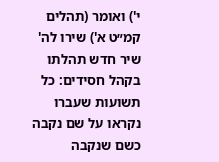י') ואומר (תהלים קמ״ט א') שירו לה' שיר חדש תהלתו בקהל חסידים: כל תשועות שעברו נקראו על שם נקבה כשם שנקבה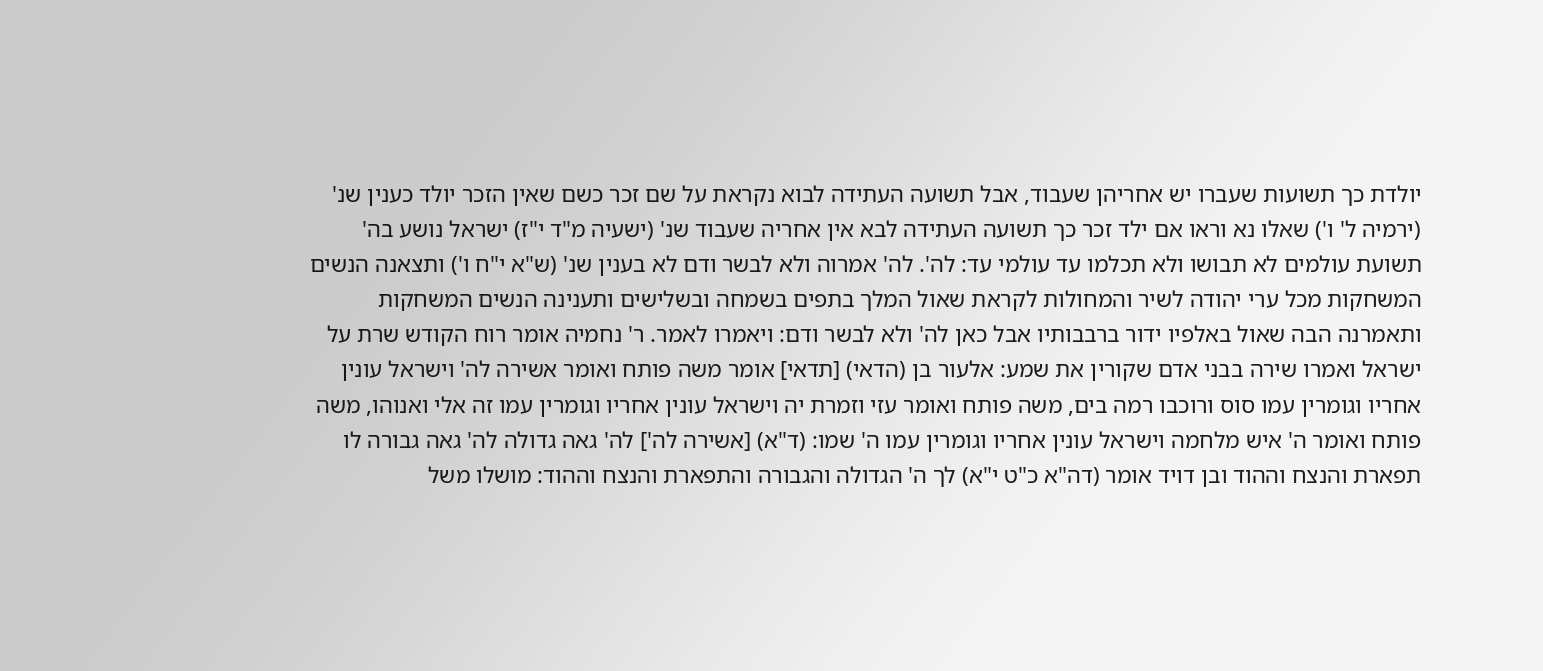יולדת כך תשועות שעברו יש אחריהן שעבוד, אבל תשועה העתידה לבוא נקראת על שם זכר כשם שאין הזכר יולד כענין שנ' (ירמיה ל' ו') שאלו נא וראו אם ילד זכר כך תשועה העתידה לבא אין אחריה שעבוד שנ' (ישעיה מ"ד י"ז) ישראל נושע בה' תשועת עולמים לא תבושו ולא תכלמו עד עולמי עד: לה'. לה' אמרוה ולא לבשר ודם לא בענין שנ' (ש"א י"ח ו') ותצאנה הנשים המשחקות מכל ערי יהודה לשיר והמחולות לקראת שאול המלך בתפים בשמחה ובשלישים ותענינה הנשים המשחקות ותאמרנה הבה שאול באלפיו ידור ברבבותיו אבל כאן לה' ולא לבשר ודם: ויאמרו לאמר. ר' נחמיה אומר רוח הקודש שרת על ישראל ואמרו שירה בבני אדם שקורין את שמע: אלעור בן (הדאי) [תדאי] אומר משה פותח ואומר אשירה לה' וישראל עונין אחריו וגומרין עמו סוס ורוכבו רמה בים, משה פותח ואומר עזי וזמרת יה וישראל עונין אחריו וגומרין עמו זה אלי ואנוהו, משה פותח ואומר ה' איש מלחמה וישראל עונין אחריו וגומרין עמו ה' שמו: (ד"א) [אשירה לה'] לה' גאה גדולה לה' גאה גבורה לו תפארת והנצח וההוד ובן דויד אומר (דה"א כ"ט י"א) לך ה' הגדולה והגבורה והתפארת והנצח וההוד: מושלו משל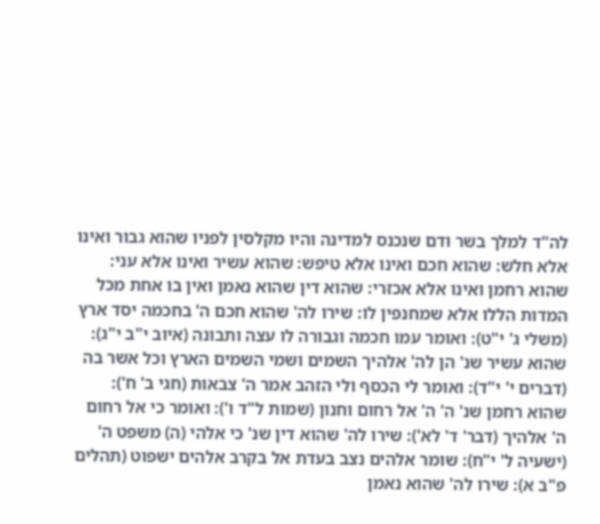לה"ד למלך בשר ודם שנכנס למדינה והיו מקלסין לפניו שהוא גבור ואינו אלא חלש: שהוא חכם ואינו אלא טיפש: שהוא עשיר ואינו אלא עני: שהוא רחמן ואינו אלא אכזרי: שהוא דין שהוא נאמן ואין בו אחת מכל המדות הללו אלא שמחנפין לו: שירו לה' שהוא חכם ה' בחכמה יסד ארץ (משלי ג' י"ט): ואומר עמו חכמה וגבורה לו עצה ותבונה (איוב י"ב י"ג): שהוא עשיר שנ' הן לה' אלהיך השמים ושמי השמים הארץ וכל אשר בה (דברים י' י"ד): ואומר לי הכסף ולי הזהב אמר ה' צבאות (חגי ב' ח'): שהוא רחמן שנ' ה' ה' אל רחום וחנון (שמות ל"ד ו'): ואומר כי אל רחום ה' אלהיך (דבר' ד' לא'): שירו לה' שהוא דין שנ' כי אלהי (ה) משפט ה' (ישעיה ל' י"ח): שומר אלהים נצב בעדת אל בקרב אלהים ישפוט (תהלים פ"ב א): שירו לה' שהוא נאמן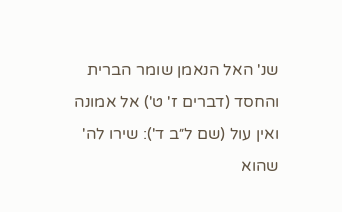שנ' האל הנאמן שומר הברית והחסד (דברים ז' ט') אל אמונה ואין עול (שם ל״ב ד'): שירו לה' שהוא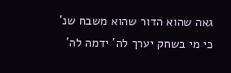גאה שהוא הדור שהוא משבח שנ' כי מי בשחק יערך לה' ידמה לה'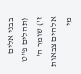בבני אלים (תהלים פ"ט ז') שומר ה' אלהים צבאות מי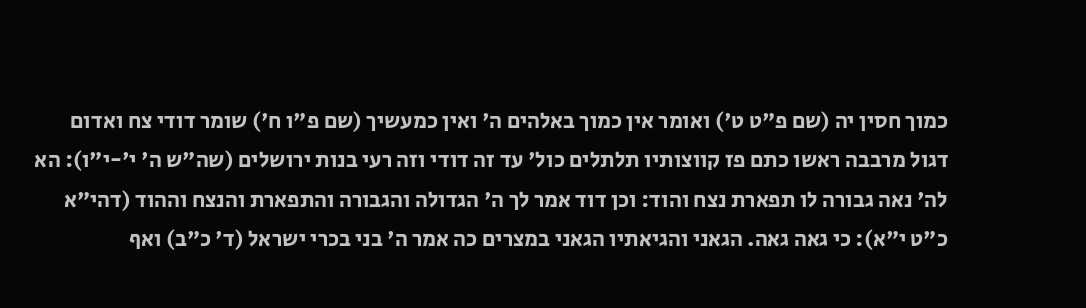כמוך חסין יה (שם פ"ט ט') ואומר אין כמוך באלהים ה' ואין כמעשיך (שם פ"ו ח') שומר דודי צח ואדום דגול מרבבה ראשו כתם פז קווצותיו תלתלים כול' עד זה דודי וזה רעי בנות ירושלים (שה"ש ה' י'-י"ו): הא לה' נאה גבורה לו תפארת נצח והוד: וכן דוד אמר לך ה' הגדולה והגבורה והתפארת והנצח וההוד (דהי"א כ"ט י"א): כי גאה גאה. הגאני והגיאתיו הגאני במצרים כה אמר ה' בני בכרי ישראל (ד' כ"ב) ואף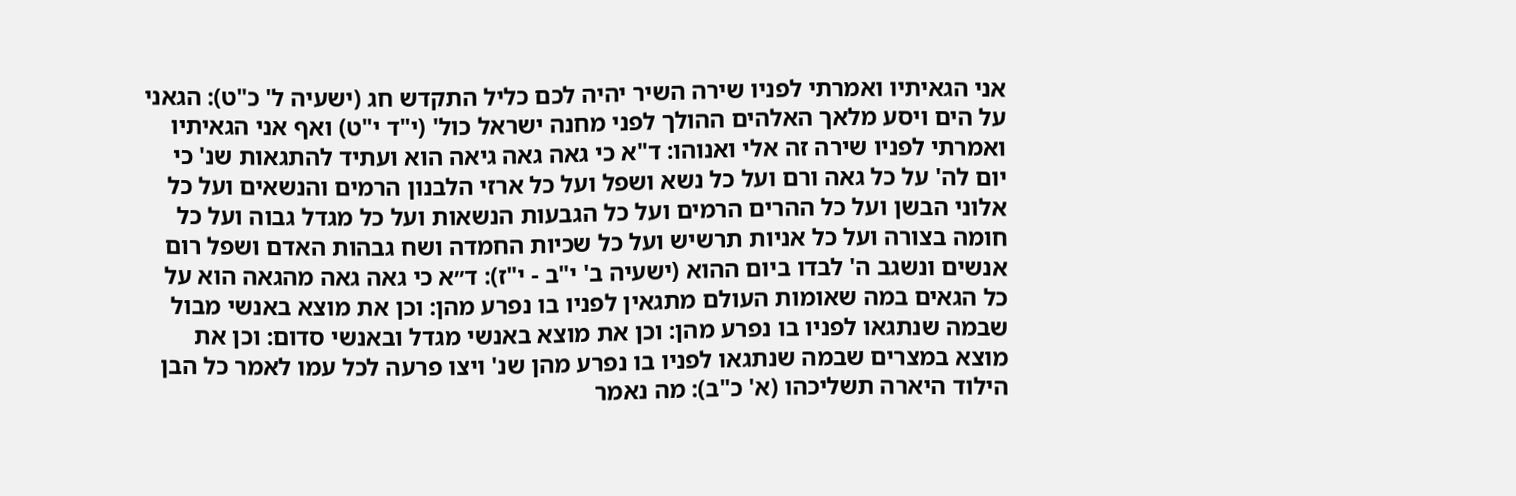אני הגאיתיו ואמרתי לפניו שירה השיר יהיה לכם כליל התקדש חג (ישעיה ל' כ"ט): הגאני על הים ויסע מלאך האלהים ההולך לפני מחנה ישראל כול' (י"ד י"ט) ואף אני הגאיתיו ואמרתי לפניו שירה זה אלי ואנוהו: ד"א כי גאה גאה גיאה הוא ועתיד להתגאות שנ' כי יום לה' על כל גאה ורם ועל כל נשא ושפל ועל כל ארזי הלבנון הרמים והנשאים ועל כל אלוני הבשן ועל כל ההרים הרמים ועל כל הגבעות הנשאות ועל כל מגדל גבוה ועל כל חומה בצורה ועל כל אניות תרשיש ועל כל שכיות החמדה ושח גבהות האדם ושפל רום אנשים ונשגב ה' לבדו ביום ההוא (ישעיה ב' י"ב - י"ז): ד״א כי גאה גאה מהגאה הוא על כל הגאים במה שאומות העולם מתגאין לפניו בו נפרע מהן: וכן את מוצא באנשי מבול שבמה שנתגאו לפניו בו נפרע מהן: וכן את מוצא באנשי מגדל ובאנשי סדום: וכן את מוצא במצרים שבמה שנתגאו לפניו בו נפרע מהן שנ' ויצו פרעה לכל עמו לאמר כל הבן הילוד היארה תשליכהו (א' כ"ב): מה נאמר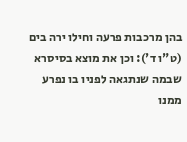בהן מרכבות פרעה וחילו ירה בים (ט"ו ד'): וכן את מוצא בסיסרא שבמה שנתגאה לפניו בו נפרע ממנו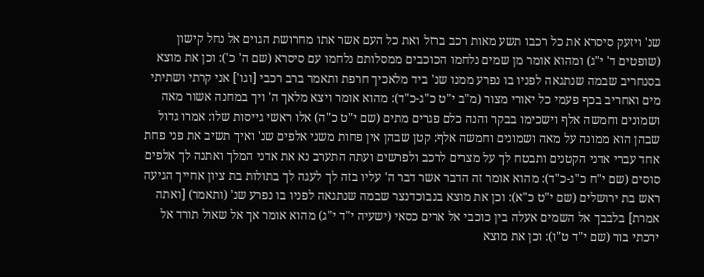שנ' ויזעק סיסרא את כל רכבו תשע מאות רכב ברזל ואת כל העם אשר אתו מחרושת הגוים אל נחל קישון (שופטים ד' י"ג) ומהוא אומר מן שמים נלחמו הכוכבים ממסלותם נלחמו עם סיסרא (שם ה' כ'): וכן את מוצא בסנחריב שבמה שנתגאה לפניו בו נפרע ממנו שנ' ביד מלאכיך חרפת ותאמר ברב רכבי [וגו'] אני קרתי ושתיתי מים ואחריב בכף פעמי כל יאורי מצור (מ"ב י"ט כ"ג-כ"ד): מהוא אומר ויצא מלאך ה' ויך במחנה אשור מאה ושמונים וחמשה אלף וישכימו בבקר והנה כלם פגרים מתים (שם י"ט כ"ה) אלו ראשי גייסות שלו: אמרו גדול שבהן הוא ממונה על מאה ושמונים וחמשה אלף: קטן שבהן אין פחות משני אלפים שנ' ואיך תשיב את פני פחת אחד עברי אדני הקטנים ותבטח לך על מצרים לרכב ולפרשים ועתה התערב נא את אדני המלך ואתנה לך אלפים סוסים (שם י"ח כ"ג-כ"ד): מהוא אומר זה הדבר אשר דבר ה' עליו בזה לך לעגה לך בתולות בת ציון אחייך הגיעה ראש בת ירושלים (שם י"ט כ"א): וכן את מוצא בנבוכדנצר שבמה שנתגאה לפניו בו נפרע שנ' (ותאמר) [ואתה אמרת] בלבבך אל השמים אעלה בין כוכבי אל ארים כסאי (ישעיה י"ד י"ג) מהוא אומר אך אל שאול תורד אל ירכתי בור (שם י"ד ט"ו): וכן את מוצא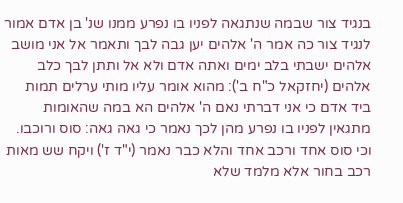בנגיד צור שבמה שנתגאה לפניו בו נפרע ממנו שנ' בן אדם אמור לנגיד צור כה אמר ה' אלהים יען גבה לבך ותאמר אל אני מושב אלהים ישבתי בלב ימים ואתה אדם ולא אל ותתן לבך כלב אלהים (יחזקאל כ"ח ב'): מהוא אומר עליו מותי ערלים תמות ביד אדם כי אני דברתי נאם ה' אלהים הא במה שהאומות מתגאין לפניו בו נפרע מהן לכך נאמר כי גאה גאה: סוס ורוכבו. וכי סוס אחד ורכב אחד והלא כבר נאמר (י"ד ז') ויקח שש מאות רכב בחור אלא מלמד שלא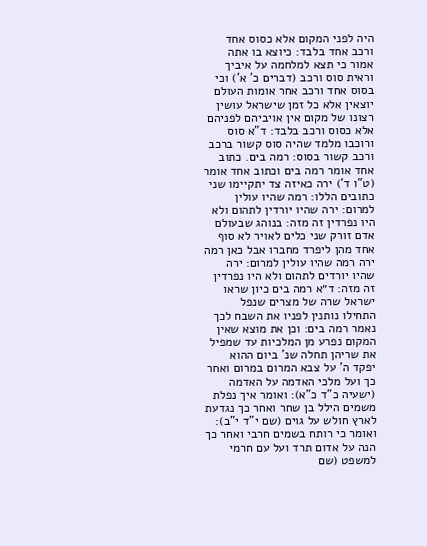היה לפני המקום אלא כסוס אחד ורכב אחד בלבד: כיוצא בו אתה אמור כי תצא למלחמה על איביך וראית סוס ורכב (דברים כ' א') וכי בסוס אחד ורכב אחר אומות העולם יוצאין אלא כל זמן שישראל עושין רצונו של מקום אין אויביהם לפניהם אלא כסוס ורכב בלבד: ד"א סוס ורוכבו מלמד שהיה סוס קשור ברכב ורכב קשור בסוס: רמה בים. כתוב אחד אומר רמה בים וכתוב אחד אומר (ט"ו ד') ירה כאיזה צד יתקיימו שני כתובים הללו: רמה שהיו עולין למרום: ירה שהיו יורדין לתהום ולא היו נפרדין זה מזה: בנוהג שבעולם אדם זורק שני כלים לאויר לא סוף אחד מהן ליפרד מחברו אבל כאן רמה ירה רמה שהיו עולין למרום: ירה שהיו יורדים לתהום ולא היו נפרדין זה מזה: ד״א רמה בים כיון שראו ישראל שרה של מצרים שנפל התחילו נותנין לפניו את השבח לכך נאמר רמה בים: וכן את מוצא שאין המקום נפרע מן המלכיות עד שמפיל את שריהן תחלה שנ' ביום ההוא יפקד ה' על צבא המרום במרום ואחר כך ועל מלכי האדמה על האדמה (ישעיה כ"ד כ"א): ואומר איך נפלת משמים הילל בן שחר ואחר כך נגדעת לארץ חולש על גוים (שם י"ד י"ב): ואומר כי רותח בשמים חרבי ואחר כך הנה על אדום תרד ועל עם חרמי למשפט (שם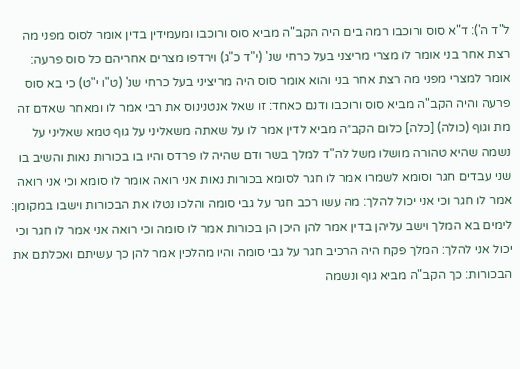ל"ד ה'): ד"א סוס ורוכבו רמה בים היה הקב"ה מביא סוס ורוכבו ומעמידין בדין אומר לסוס מפני מה רצת אחר בני אומר לו מצרי מריצני בעל כרחי שנ' (י"ד כ"ג) וירדפו מצרים אחריהם כל סוס פרעה: אומר למצרי מפני מה רצת אחר בני והוא אומר סוס היה מריציני בעל כרחי שנ' (ט"ו י"ט) כי בא סוס פרעה והיה הקב"ה מביא סוס ורוכבו ודנם כאחד: זו שאל אנטנינוס את רבי אמר לו ומאחר שאדם זה מת וגוף (כולה) [כלה] כלום הקב״ה מביא לדין אמר לו על שאתה משאליני על גוף טמא שאליני על נשמה שהיא טהורה מושלו משל לה"ד למלך בשר ודם שהיה לו פרדס והיו בו בכורות נאות והשיב בו שני עבדים חגר וסומא לשמרו אמר לו חגר לסומא בכורות נאות אני רואה אומר לו סומא וכי אני רואה אמר לו חגר וכי אני יכול להלך: מה עשו רכב חגר על גבי סומה והלכו נטלו את הבכורות וישבו במקומן: לימים בא המלך וישב עליהן בדין אמר להן היכן הן בכורות אמר לו סומה וכי רואה אני אמר לו חגר וכי יכול אני להלך: המלך פקח היה הרכיב חגר על גבי סומה והיו מהלכין אמר להן כך עשיתם ואכלתם את הבכורות: כך הקב"ה מביא גוף ונשמה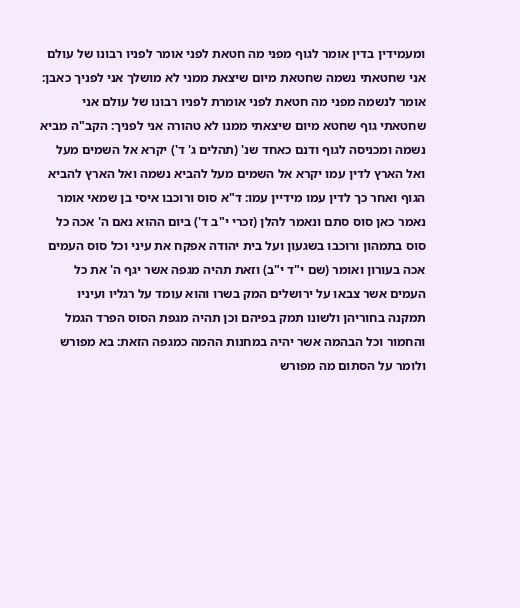ומעמידין בדין אומר לגוף מפני מה חטאת לפני אומר לפניו רבונו של עולם אני שחטאתי נשמה שחטאת מיום שיצאת ממני לא מושלך אני לפניך כאבן: אומר לנשמה מפני מה חטאת לפני אומרת לפניו רבונו של עולם אני שחטאתי גוף שחטא מיום שיצאתי ממנו לא טהורה אני לפניך: הקב"ה מביא נשמה ומכניסה לגוף ודנם כאחד שנ' (תהלים ג' ד') יקרא אל השמים מעל ואל הארץ לדין עמו יקרא אל השמים מעל להביא נשמה ואל הארץ להביא הגוף ואחר כך לדין עמו מידיין עמו: ד"א סוס ורוכבו איסי בן שמאי אומר נאמר כאן סוס סתם ונאמר להלן (זכרי י"ב ד') ביום ההוא נאם ה' אכה כל סוס בתמהון ורוכבו בשגעון ועל בית יהודה אפקח את עיני וכל סוס העמים אכה בעורון ואומר (שם י"ד י"ב) וזאת תהיה מגפה אשר יגף ה' את כל העמים אשר צבאו על ירושלים המק בשרו והוא עומד על רגליו ועיניו תמקנה בחוריהן ולשונו תמק בפיהם וכן תהיה מגפת הסוס הפרד הגמל והחמור וכל הבהמה אשר יהיה במחנות ההמה כמגפה הזאת: בא מפורש ולומר על הסתום מה מפורש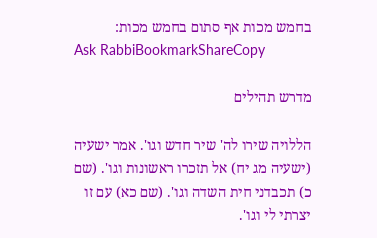בחמש מכות אף סתום בחמש מכות:
Ask RabbiBookmarkShareCopy

מדרש תהילים

הללויה שירו לה' שיר חדש וגו'. אמר ישעיה (ישעיה מג יח) אל תזכרו ראשונות וגו'. (שם כ) תכבדני חית השדה וגו'. (שם כא) עם זו יצרתי לי וגו'.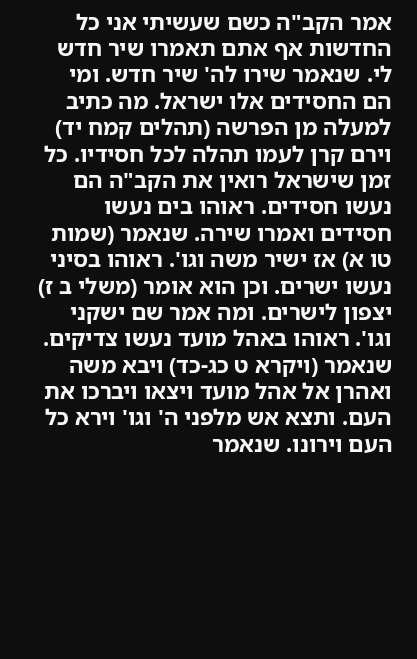אמר הקב"ה כשם שעשיתי אני כל החדשות אף אתם תאמרו שיר חדש לי. שנאמר שירו לה' שיר חדש. ומי הם החסידים אלו ישראל. מה כתיב למעלה מן הפרשה (תהלים קמח יד) וירם קרן לעמו תהלה לכל חסידיו. כל זמן שישראל רואין את הקב"ה הם נעשו חסידים. ראוהו בים נעשו חסידים ואמרו שירה. שנאמר (שמות טו א) אז ישיר משה וגו'. ראוהו בסיני נעשו ישרים. וכן הוא אומר (משלי ב ז) יצפון לישרים. ומה אמר שם ישקני וגו'. ראוהו באהל מועד נעשו צדיקים. שנאמר (ויקרא ט כג-כד) ויבא משה ואהרן אל אהל מועד ויצאו ויברכו את העם. ותצא אש מלפני ה' וגו' וירא כל העם וירונו. שנאמר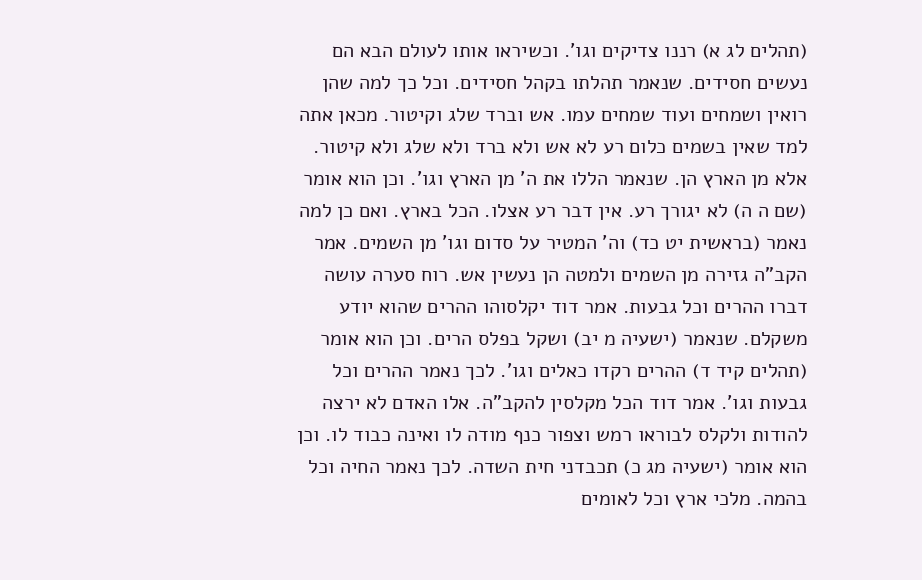(תהלים לג א) רננו צדיקים וגו'. וכשיראו אותו לעולם הבא הם נעשים חסידים. שנאמר תהלתו בקהל חסידים. וכל כך למה שהן רואין ושמחים ועוד שמחים עמו. אש וברד שלג וקיטור. מכאן אתה למד שאין בשמים כלום רע לא אש ולא ברד ולא שלג ולא קיטור. אלא מן הארץ הן. שנאמר הללו את ה' מן הארץ וגו'. וכן הוא אומר (שם ה ה) לא יגורך רע. אין דבר רע אצלו. הכל בארץ. ואם כן למה נאמר (בראשית יט כד) וה' המטיר על סדום וגו' מן השמים. אמר הקב"ה גזירה מן השמים ולמטה הן נעשין אש. רוח סערה עושה דברו ההרים וכל גבעות. אמר דוד יקלסוהו ההרים שהוא יודע משקלם. שנאמר (ישעיה מ יב) ושקל בפלס הרים. וכן הוא אומר (תהלים קיד ד) ההרים רקדו כאלים וגו'. לכך נאמר ההרים וכל גבעות וגו'. אמר דוד הכל מקלסין להקב"ה. אלו האדם לא ירצה להודות ולקלס לבוראו רמש וצפור כנף מודה לו ואינה כבוד לו. וכן הוא אומר (ישעיה מג כ) תכבדני חית השדה. לכך נאמר החיה וכל בהמה. מלכי ארץ וכל לאומים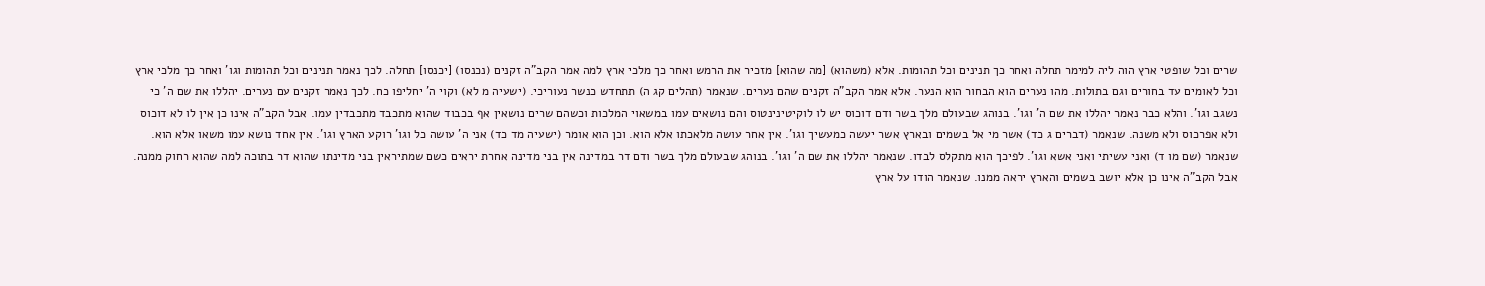שרים וכל שופטי ארץ הוה ליה למימר תחלה ואחר כך תנינים וכל תהומות. אלא (משהוא) [מה שהוא] מזכיר את הרמש ואחר כך מלכי ארץ למה אמר הקב"ה זקנים (נכנסו) [יכנסו] תחלה. לכך נאמר תנינים וכל תהומות וגו' ואחר כך מלכי ארץ וכל לאומים עד בחורים וגם בתולות. מהו נערים הוא הבחור הוא הנער. אלא אמר הקב"ה זקנים שהם נערים. שנאמר (תהלים קג ה) תתחדש כנשר נעוריכי. (ישעיה מ לא) וקוי ה' יחליפו כח. לכך נאמר זקנים עם נערים. יהללו את שם ה' כי נשגב וגו'. והלא כבר נאמר יהללו את שם ה' וגו'. בנוהג שבעולם מלך בשר ודם דוכוס יש לו לוקיטינינטוס והם נושאים עמו במשאוי המלכות וכשהם שרים נושאין אף בכבוד שהוא מתכבד מתכבדין עמו. אבל הקב"ה אינו כן אין לו לא דוכוס ולא אפרכוס ולא משנה. שנאמר (דברים ג כד) אשר מי אל בשמים ובארץ אשר יעשה כמעשיך וגו'. אין אחר עושה מלאכתו אלא הוא. וכן הוא אומר (ישעיה מד כד) אני ה' עושה כל וגו' רוקע הארץ וגו'. אין אחד נושא עמו משאו אלא הוא. שנאמר (שם מו ד) ואני עשיתי ואני אשא וגו'. לפיכך הוא מתקלס לבדו. שנאמר יהללו את שם ה' וגו'. בנוהג שבעולם מלך בשר ודם דר במדינה אין בני מדינה אחרת יראים כשם שמתיראין בני מדינתו שהוא דר בתוכה למה שהוא רחוק ממנה. אבל הקב"ה אינו כן אלא יושב בשמים והארץ יראה ממנו. שנאמר הודו על ארץ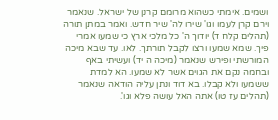ושמים. אימתי כשהוא מרומם קרנן של ישראל. שנאמר וירם קרן לעמו וגו' שירו לה' שיר חדש. ואמר במתן תורה (תהלים קלח ד) יודוך ה' כל מלכי ארץ כי שמעו אמרי פיך. שמא שמעו ורצו לקבל תורתך. לאו. עד שבא מיכה המורשתי ופירש שנאמר (מיכה ה יד) ועשיתי באף ובחמה נקם את הגוים אשר לא שמעו. הא למדת ששמעו ולא קבלו. בא דוד ונתן עליה הודאה שנאמר (תהלים עז טו) אתה האל עושה פלא וגו'.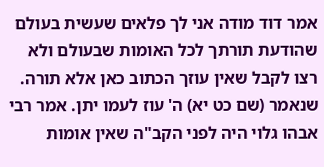אמר דוד מודה אני לך פלאים שעשית בעולם שהודעת תורתך לכל האומות שבעולם ולא רצו לקבל שאין עוזך הכתוב כאן אלא תורה. שנאמר (שם כט יא) ה' עוז לעמו יתן. אמר רבי אבהו גלוי היה לפני הקב"ה שאין אומות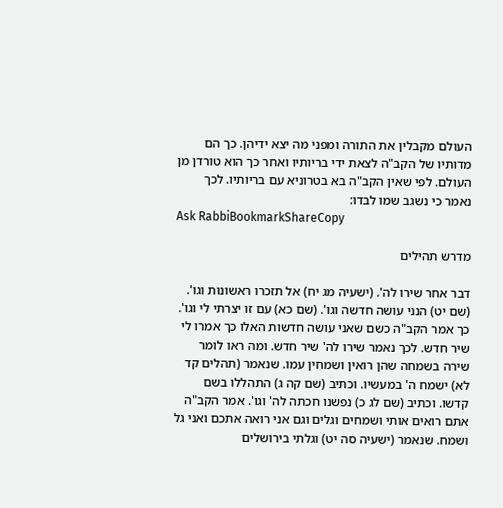העולם מקבלין את התורה ומפני מה יצא ידיהן. כך הם מדותיו של הקב"ה לצאת ידי בריותיו ואחר כך הוא טורדן מן העולם. לפי שאין הקב"ה בא בטרוניא עם בריותיו. לכך נאמר כי נשגב שמו לבדו:
Ask RabbiBookmarkShareCopy

מדרש תהילים

דבר אחר שירו לה'. (ישעיה מג יח) אל תזכרו ראשונות וגו'. (שם יט) הנני עושה חדשה וגו'. (שם כא) עם זו יצרתי לי וגו'. כך אמר הקב"ה כשם שאני עושה חדשות האלו כך אמרו לי שיר חדש. לכך נאמר שירו לה' שיר חדש. ומה ראו לומר שירה בשמחה שהן רואין ושמחין עמו. שנאמר (תהלים קד לא) ישמח ה' במעשיו. וכתיב (שם קה ג) התהללו בשם קדשו. וכתיב (שם לג כ) נפשנו חכתה לה' וגו'. אמר הקב"ה אתם רואים אותי ושמחים וגלים וגם אני רואה אתכם ואני גל ושמח. שנאמר (ישעיה סה יט) וגלתי בירושלים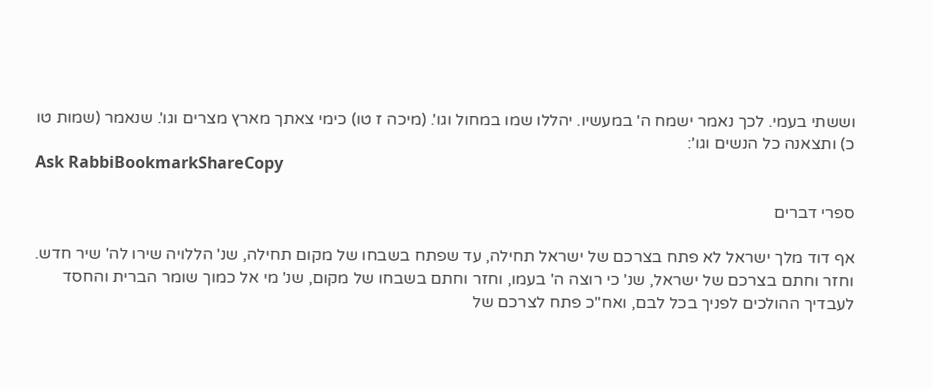וששתי בעמי. לכך נאמר ישמח ה' במעשיו. יהללו שמו במחול וגו'. (מיכה ז טו) כימי צאתך מארץ מצרים וגו'. שנאמר (שמות טו כ) ותצאנה כל הנשים וגו':
Ask RabbiBookmarkShareCopy

ספרי דברים

אף דוד מלך ישראל לא פתח בצרכם של ישראל תחילה, עד שפתח בשבחו של מקום תחילה, שנ' הללויה שירו לה' שיר חדש. וחזר וחתם בצרכם של ישראל, שנ' כי רוצה ה' בעמו, וחזר וחתם בשבחו של מקום, שנ' מי אל כמוך שומר הברית והחסד לעבדיך ההולכים לפניך בכל לבם, ואח"כ פתח לצרכם של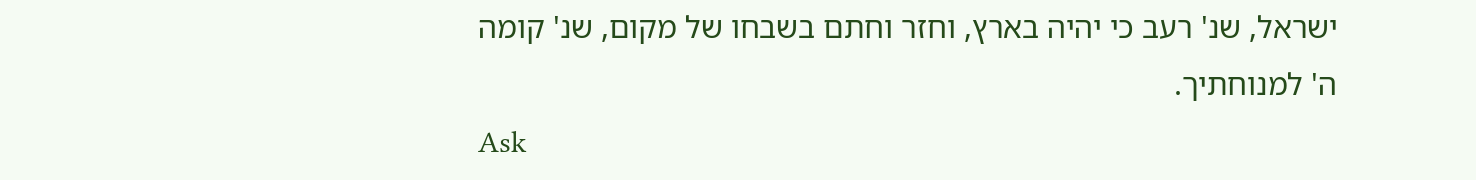ישראל, שנ' רעב כי יהיה בארץ, וחזר וחתם בשבחו של מקום, שנ' קומה ה' למנוחתיך.
Ask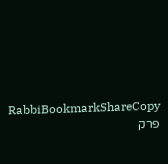RabbiBookmarkShareCopy
פרק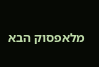מלאפסוק הבא